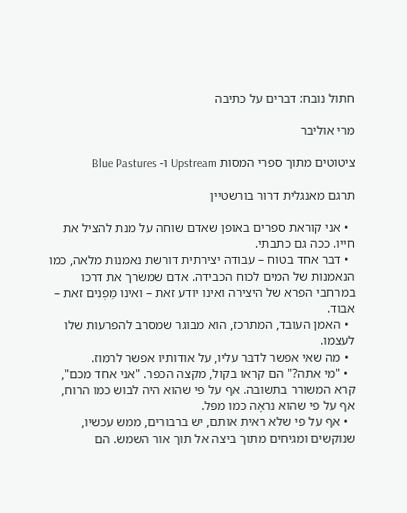חתול נובח: דברים על כתיבה

מרי אוליבר

ציטוטים מתוך ספרי המסות Upstream ו- Blue Pastures

תרגם מאנגלית דרור בורשטיין

  • אני קוראת ספרים באופן שאדם שוחה על מנת להציל את חייו. ככה גם כתבתי.
  • דבר אחד בטוח – עבודה יצירתית דורשת נאמנות מלאה, כמו הנאמנות של המים לכוח הכבידה. אדם שמשׂרך את דרכו במרחבי הפרא של היצירה ואינו יודע זאת – ואינו מַפְנִים זאת – אבוד.
  • האמן העובד, המתרכז, הוא מבוגר שמסרב להפרעות שלו לעצמו.
  • מה שאי אפשר לדבּר עליו, על אודותיו אפשר לרמוז.
  • "מי אתה?" הם קראו בקול, מקצה הכפר. "אני אחד מכם", קרא המשורר בתשובה. אף על פי שהוא היה לבוש כמו הרוח, אף על פי שהוא נראָה כמו מפּל.
  • אף על פי שלא ראית אותם, יש ברבורים, ממש עכשיו, שנוקשים ומגיחים מתוך ביצה אל תוך אור השמש. הם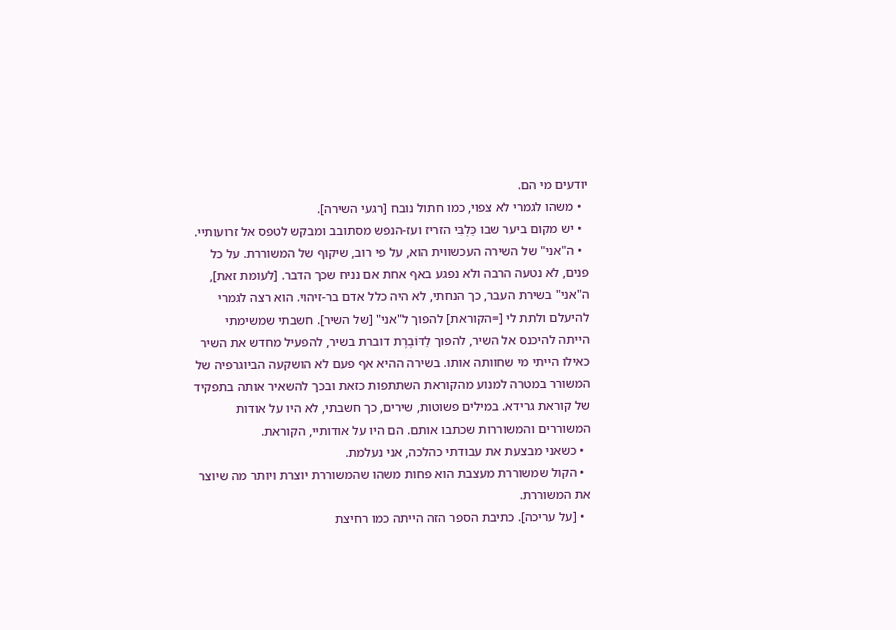יודעים מי הם.
  • משהו לגמרי לא צפוי, כמו חתול נובח [רגעי השירה].
  • יש מקום ביער שבו כַּלְבִּי הזריז ועז-הנפש מסתובב ומבקש לטפס אל זרועותיי.
  • ה"אני" של השירה העכשווית הוא, על פי רוב, שיקוף של המשוררת. על כל פנים, לא נטעה הרבה ולא נפגע באף אחת אם נניח שכך הדבר. [לעומת זאת], ה"אני" בשירת העבר, כך הנחתי, לא היה כלל אדם בר-זיהוי. הוא רצה לגמרי להיעלם ולתת לי [=הקוראת] להפוך ל"אני" [של השיר]. חשבתי שמשימתי הייתה להיכנס אל השיר, להפוך לַדּוֹבֶרֶת דוברת בשיר, להפעיל מחדש את השיר כאילו הייתי מי שחוותה אותו. בשירה ההיא אף פעם לא הושקעה הביוגרפיה של המשורר במטרה למנוע מהקוראת השתתפות כזאת ובכך להשאיר אותה בתפקיד של קוראת גרידא. במילים פשוטות, שירים, כך חשבתי, לא היו על אודות המשוררים והמשוררות שכתבו אותם. הם היו על אודותיי, הקוראת.
  • כשאני מבצעת את עבודתי כהלכה, אני נעלמת.
  • הקול שמשוררת מעצבת הוא פחות משהו שהמשוררת יוצרת ויותר מה שיוצר את המשוררת.
  • [על עריכה]. כתיבת הספר הזה הייתה כמו רחיצת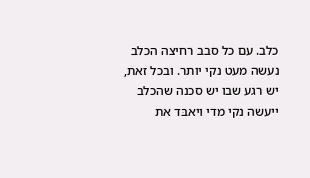כלב. עם כל סבב רחיצה הכלב נעשה מעט נקי יותר. ובכל זאת, יש רגע שבו יש סכנה שהכלב ייעשה נקי מדי ויאבּד את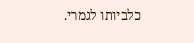כלביותו לגמרי.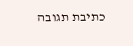כתיבת תגובה